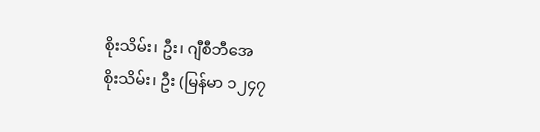စိုးသိမ်း၊ ဦး၊ ဂျီစီဘီအေ
စိုးသိမ်း၊ ဦး (မြန်မာ ၁၂၄၇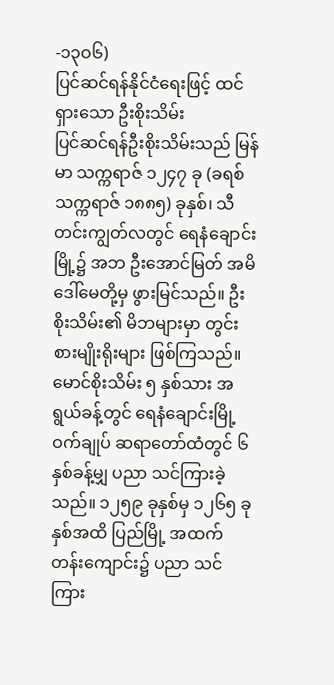-၁၃ဝ၆)
ပြင်ဆင်ရန်နိုင်ငံရေးဖြင့် ထင်ရှားသော ဦးစိုးသိမ်း
ပြင်ဆင်ရန်ဦးစိုးသိမ်းသည် မြန်မာ သက္ကရာဇ် ၁၂၄၇ ခု (ခရစ် သက္ကရာဇ် ၁၈၈၅) ခုနှစ်၊ သီတင်းကျွတ်လတွင် ရေနံချောင်းမြို့၌ အဘ ဦးအောင်မြတ် အမိ ဒေါ်မေတို့မှ ဖွားမြင်သည်။ ဦးစိုးသိမ်း၏ မိဘများမှာ တွင်းစားမျိုးရိုးများ ဖြစ်ကြသည်။ မောင်စိုးသိမ်း ၅ နှစ်သား အရွယ်ခန့်တွင် ရေနံချောင်းမြို့ ဝက်ချုပ် ဆရာတော်ထံတွင် ၆ နှစ်ခန့်မျှ ပညာ သင်ကြားခဲ့သည်။ ၁၂၅၉ ခုနှစ်မှ ၁၂၆၅ ခုနှစ်အထိ ပြည်မြို့ အထက်တန်းကျောင်း၌ ပညာ သင်ကြား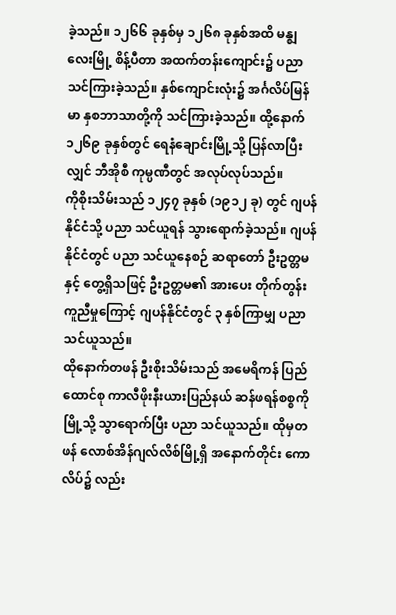ခဲ့သည်။ ၁၂၆၆ ခုနှစ်မှ ၁၂၆၈ ခုနှစ်အထိ မန္ဈလေးမြို့ စိန့်ပီတာ အထက်တန်းကျောင်း၌ ပညာ သင်ကြားခဲ့သည်။ နှစ်ကျောင်းလုံး၌ အင်္ဂလိပ်မြန်မာ နှစဘာသာတို့ကို သင်ကြားခဲ့သည်။ ထို့နောက် ၁၂၆၉ ခုနှစ်တွင် ရေနံချောင်းမြို့သို့ ပြန်လာပြီးလျှင် ဘီအိုစီ ကုမ္ပဏီတွင် အလုပ်လုပ်သည်။
ကိုစိုးသိမ်းသည် ၁၂၄၇ ခုနှစ် (၁၉၁၂ ခု) တွင် ဂျပန်နိုင်ငံသို့ ပညာ သင်ယူရန် သွားရောက်ခဲ့သည်။ ဂျပန်နိုင်ငံတွင် ပညာ သင်ယူနေစဉ် ဆရာတော် ဦးဥတ္တမနှင့် တွေ့ရှိသဖြင့် ဦးဥတ္တမ၏ အားပေး တိုက်တွန်း ကူညီမှုကြောင့် ဂျပန်နိုင်ငံတွင် ၃ နှစ်ကြာမျှ ပညာ သင်ယူသည်။
ထိုနောက်တဖန် ဦးစိုးသိမ်းသည် အမေရိကန် ပြည်ထောင်စု ကာလီဖိုးနီးယားပြည်နယ် ဆန်ဖရန်စစ္စကိုမြို့သို့ သွာရောက်ပြီး ပညာ သင်ယူသည်။ ထိုမှတဖန် လောစ်အိန်ဂျလ်လိစ်မြို့ရှိ အနောက်တိုင်း ကောလိပ်၌ လည်း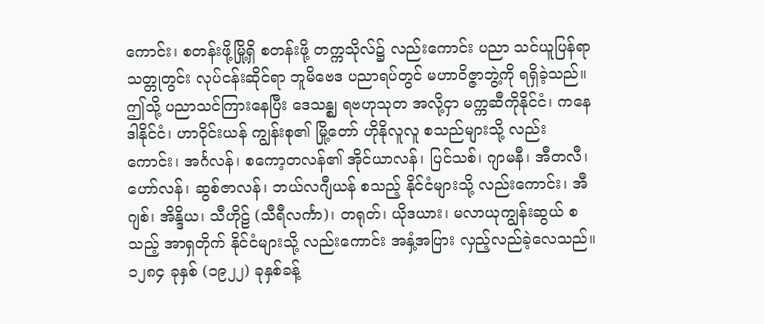ကောင်း၊ စတန်းဖို့မြို့ရှိ စတန်းဖို့ တက္ကသိုလ်၌ လည်းကောင်း ပညာ သင်ယူပြန်ရာ သတ္တုတွင်း လုပ်ငန်းဆိုင်ရာ ဘူမိဗေဒ ပညာရပ်တွင် မဟာဝိဇ္ဇာဘွဲ့ကို ရရှိခဲ့သည်။
ဤသို့ ပညာသင်ကြားနေပြီး ဒေသန္ဈ ရဗဟုသုတ အလို့ငှာ မက္ကဆီကိုနိုင်ငံ၊ ကနေဒါနိုင်ငံ၊ ဟာဝိုင်းယန် ကျွန်းစု၏ မြို့တော် ဟိုနိုလူလူ စသည်များသို့ လည်းကောင်း၊ အင်္ဂလန်၊ စကော့တလန်၏ အိုင်ယာလန်၊ ပြင်သစ်၊ ဂျာမနီ၊ အီတလီ၊ ဟော်လန်၊ ဆွစ်ဇာလန်၊ ဘယ်လဂျီယန် စသည့် နိုင်ငံများသို့ လည်းကောင်း၊ အီဂျစ်၊ အိန္ဒိယ၊ သီဟိုဠ် (သီရီလင်္ကာ)၊ တရုတ်၊ ယိုဒယား၊ မလာယုကျွန်းဆွယ် စသည့် အာရှတိုက် နိုင်ငံများသို့ လည်းကောင်း အနှံ့အပြား လှည့်လည်ခဲ့လေသည်။ ၁၂၈၄ ခုနှစ် (၁၉၂၂) ခုနှစ်ခန့်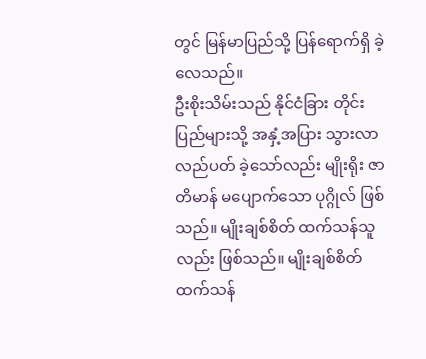တွင် မြန်မာပြည်သို့ ပြန်ရောက်ရှိ ခဲ့လေသည်။
ဦးစိုးသိမ်းသည် နိုင်ငံခြား တိုင်းပြည်များသို့ အနှံ့အပြား သွားလာ လည်ပတ် ခဲ့သော်လည်း မျိုးရိုး ဇာတိမာန် မပျောက်သော ပုဂ္ဂိုလ် ဖြစ်သည်။ မျိုးချစ်စိတ် ထက်သန်သူလည်း ဖြစ်သည်။ မျိုးချစ်စိတ် ထက်သန်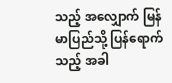သည့် အလျှောက် မြန်မာပြည်သို့ ပြန်ရောက်သည့် အခါ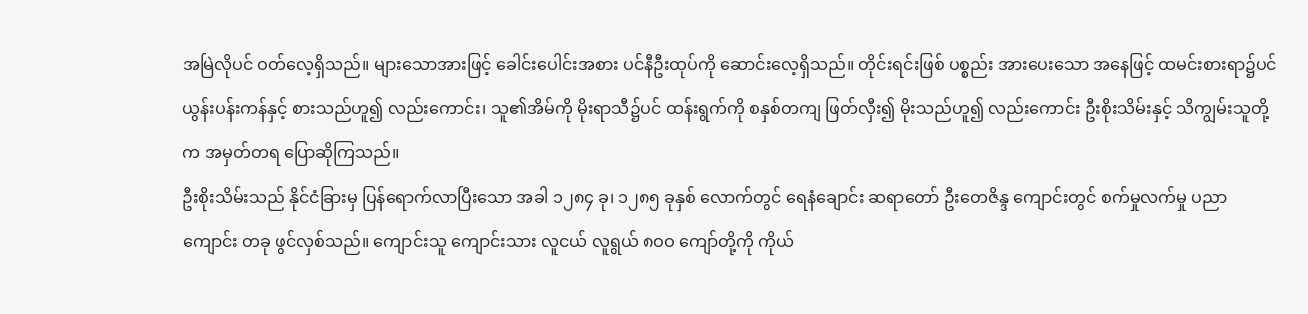အမြဲလိုပင် ဝတ်လေ့ရှိသည်။ များသောအားဖြင့် ခေါင်းပေါင်းအစား ပင်နီဦးထုပ်ကို ဆောင်းလေ့ရှိသည်။ တိုင်းရင်းဖြစ် ပစ္စည်း အားပေးသော အနေဖြင့် ထမင်းစားရာ၌ပင် ယွန်းပန်းကန်နှင့် စားသည်ဟူ၍ လည်းကောင်း၊ သူ၏အိမ်ကို မိုးရာသီ၌ပင် ထန်းရွက်ကို စနှစ်တကျ ဖြတ်လှီး၍ မိုးသည်ဟူ၍ လည်းကောင်း ဦးစိုးသိမ်းနှင့် သိကျွမ်းသူတို့က အမှတ်တရ ပြောဆိုကြသည်။
ဦးစိုးသိမ်းသည် နိုင်ငံခြားမှ ပြန်ရောက်လာပြီးသော အခါ ၁၂၈၄ ခု၊ ၁၂၈၅ ခုနှစ် လောက်တွင် ရေနံချောင်း ဆရာတော် ဦးတေဇိန္ဒ ကျောင်းတွင် စက်မှုလက်မှု ပညာကျောင်း တခု ဖွင်လှစ်သည်။ ကျောင်းသူ ကျောင်းသား လူငယ် လူရွယ် ၈ဝဝ ကျော်တို့ကို ကိုယ်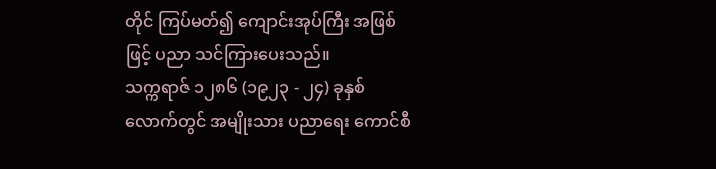တိုင် ကြပ်မတ်၍ ကျောင်းအုပ်ကြီး အဖြစ်ဖြင့် ပညာ သင်ကြားပေးသည်။
သက္ကရာဇ် ၁၂၈၆ (၁၉၂၃ - ၂၄) ခုနှစ်လောက်တွင် အမျိုးသား ပညာရေး ကောင်စီ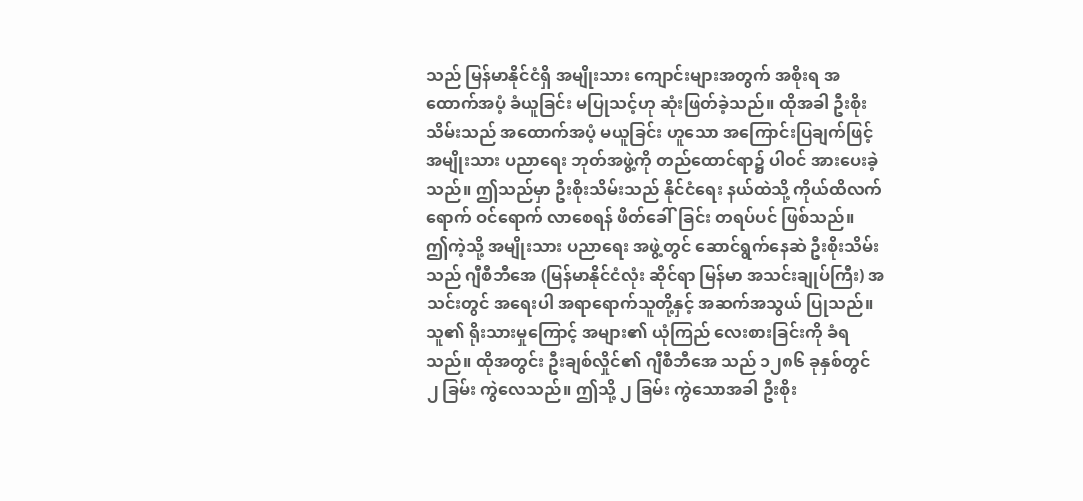သည် မြန်မာနိုင်ငံရှိ အမျိုးသား ကျောင်းများအတွက် အစိုးရ အထောက်အပံ့ ခံယူခြင်း မပြုသင့်ဟု ဆုံးဖြတ်ခဲ့သည်။ ထိုအခါ ဦးစိုးသိမ်းသည် အထောက်အပံ့ မယူခြင်း ဟူသော အကြောင်းပြချက်ဖြင့် အမျိုးသား ပညာရေး ဘုတ်အဖွဲ့ကို တည်ထောင်ရာ၌ ပါဝင် အားပေးခဲ့သည်။ ဤသည်မှာ ဦးစိုးသိမ်းသည် နိုင်ငံရေး နယ်ထဲသို့ ကိုယ်ထိလက်ရောက် ဝင်ရောက် လာစေရန် ဖိတ်ခေါ်ခြင်း တရပ်ပင် ဖြစ်သည်။
ဤကဲ့သို့ အမျိုးသား ပညာရေး အဖွဲ့တွင် ဆောင်ရွက်နေဆဲ ဦးစိုးသိမ်းသည် ဂျီစီဘီအေ (မြန်မာနိုင်ငံလုံး ဆိုင်ရာ မြန်မာ အသင်းချုပ်ကြီး) အသင်းတွင် အရေးပါ အရာရောက်သူတို့နှင့် အဆက်အသွယ် ပြုသည်။ သူ၏ ရိုးသားမှုကြောင့် အများ၏ ယုံကြည် လေးစားခြင်းကို ခံရသည်။ ထိုအတွင်း ဦးချစ်လှိုင်၏ ဂျီစီဘီအေ သည် ၁၂၈၆ ခုနှစ်တွင် ၂ ခြမ်း ကွဲလေသည်။ ဤသို့ ၂ ခြမ်း ကွဲသောအခါ ဦးစိုး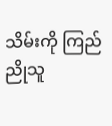သိမ်းကို ကြည်ညိုသူ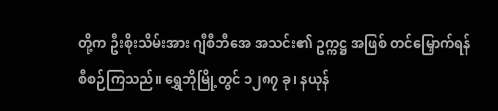တို့က ဦးစိုးသိမ်းအား ဂျီစီဘီအေ အသင်း၏ ဥက္ကဋ္ဌ အဖြစ် တင်မြှောက်ရန် စီစဉ်ကြသည်။ ရွှေဘိုမြို့တွင် ၁၂၈၇ ခု၊ နယုန်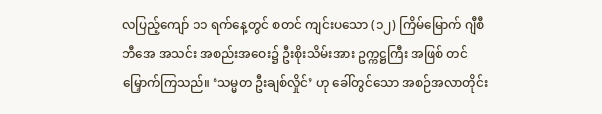လပြည့်ကျော် ၁၁ ရက်နေ့တွင် စတင် ကျင်းပသော (၁၂) ကြိမ်မြောက် ဂျီစီဘီအေ အသင်း အစည်းအဝေး၌ ဦးစိုးသိမ်းအား ဥက္ကဋ္ဌကြီး အဖြစ် တင်မြှောက်ကြသည်။ ‘သမ္မတ ဦးချစ်လှိုင်’ ဟု ခေါ်တွင်သော အစဉ်အလာတိုင်း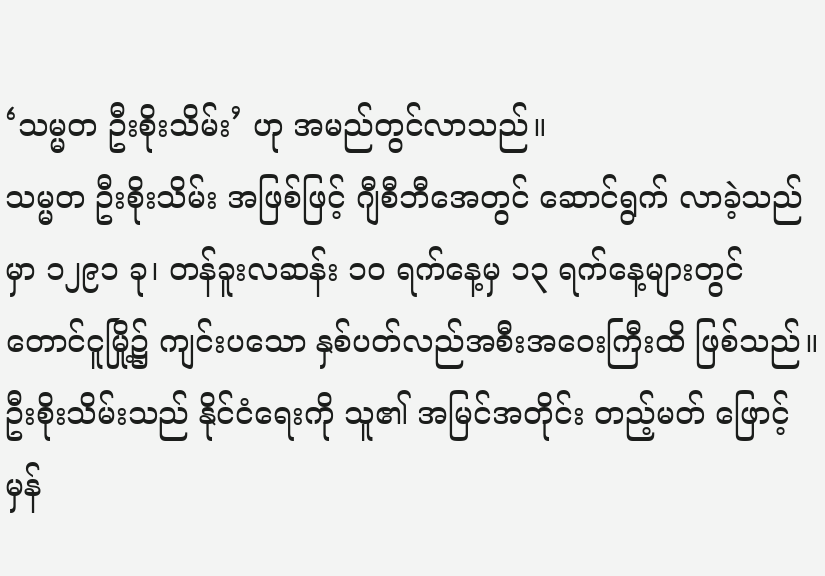‘သမ္မတ ဦးစိုးသိမ်း’ ဟု အမည်တွင်လာသည်။
သမ္မတ ဦးစိုးသိမ်း အဖြစ်ဖြင့် ဂျီစီဘီအေတွင် ဆောင်ရွက် လာခဲ့သည်မှာ ၁၂၉၁ ခု၊ တန်ခူးလဆန်း ၁ဝ ရက်နေ့မှ ၁၃ ရက်နေ့များတွင် တောင်ငူမြို့၌ ကျင်းပသော နှစ်ပတ်လည်အစီးအဝေးကြီးထိ ဖြစ်သည်။ ဦးစိုးသိမ်းသည် နိုင်ငံရေးကို သူ၏ အမြင်အတိုင်း တည့်မတ် ဖြောင့်မှန်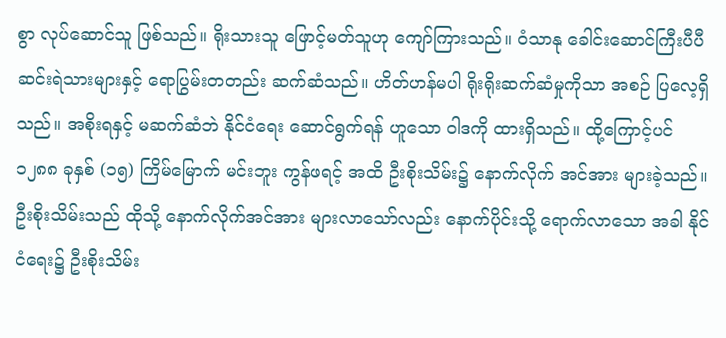စွာ လုပ်ဆောင်သူ ဖြစ်သည်။ ရိုးသားသူ ဖြောင့်မတ်သူဟု ကျော်ကြားသည်။ ဝံသာနု ခေါင်းဆောင်ကြီးပီပီ ဆင်းရဲသားများနှင့် ရောပြွမ်းတတည်း ဆက်ဆံသည်။ ဟိတ်ဟန်မပါ ရိုးရိုးဆက်ဆံမှုကိုသာ အစဉ် ပြလေ့ရှိသည်။ အစိုးရနှင့် မဆက်ဆံဘဲ နိုင်ငံရေး ဆောင်ရွက်ရန် ဟူသော ဝါဒကို ထားရှိသည်။ ထို့ကြောင့်ပင် ၁၂၈၈ ခုနှစ် (၁၅) ကြိမ်မြောက် မင်းဘူး ကွန်ဖရင့် အထိ ဦးစိုးသိမ်း၌ နောက်လိုက် အင်အား များခဲ့သည်။
ဦးစိုးသိမ်းသည် ထိုသို့ နောက်လိုက်အင်အား များလာသော်လည်း နောက်ပိုင်းသို့ ရောက်လာသော အခါ နိုင်ငံရေး၌ ဦးစိုးသိမ်း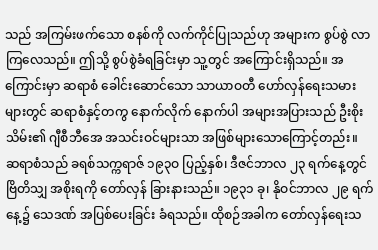သည် အကြမ်းဖက်သော စနစ်ကို လက်ကိုင်ပြုသည်ဟု အများက စွပ်စွဲ လာကြလေသည်။ ဤသို့ စွပ်စွဲခံရခြင်းမှာ သူ့တွင် အကြောင်းရှိသည်။ အကြောင်းမှာ ဆရာစံ ခေါင်းဆောင်သော သာယာဝတီ ဟော်လှန်ရေးသမားများတွင် ဆရာစံနှင့်တကွ နောက်လိုက် နောက်ပါ အများအပြားသည် ဦးစိုးသိမ်း၏ ဂျီစီဘီအေ အသင်းဝင်များသာ အဖြစ်များသောကြောင့်တည်း။
ဆရာစံသည် ခရစ်သက္ကရာဇ် ၁၉၃ဝ ပြည့်နှစ်၊ ဒီဇင်ဘာလ ၂၃ ရက်နေ့တွင် ဗြိတိသျှ အစိုးရကို တော်လှန် ခြားနားသည်။ ၁၉၃၁ ခု၊ နိုဝင်ဘာလ ၂၉ ရက်နေ့၌ သေဒဏ် အပြစ်ပေးခြင်း ခံရသည်။ ထိုစဉ်အခါက တော်လှန်ရေးသ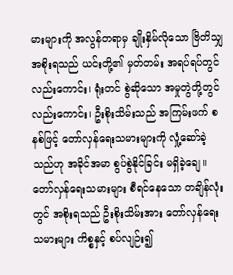မားများကို အလွန်တရာမှ ချိုးနှိမ်လိုသော ဗြိတိသျှ အစိုးရသည် ယင်းတို့၏ မှတ်တမ်း အရပ်ရပ်တွင် လည်းကောင်း၊ ရုံးတင် စွဲဆိုသော အမှုတွဲတို့တွင် လည်းကောင်း၊ ဦးစိုးသိမ်းသည် အကြမ်းဖက် စနစ်ဖြင့် တော်လှန်ရေးသမားများကို လှုံ့ဆော်ခဲ့သည်ဟု အခိုင်အမာ စွပ်စွဲနိုင်ခြင်း မရှိခဲ့ချေ။ တော်လှန်ရေးသမားများ စီရင်နေသော တချိန်လုံးတွင် အစိုးရသည် ဦးစိုးသိမ်းအား တော်လှန်ရေးသမားများ ကိစ္စနှင့် စပ်လျဉ်း၍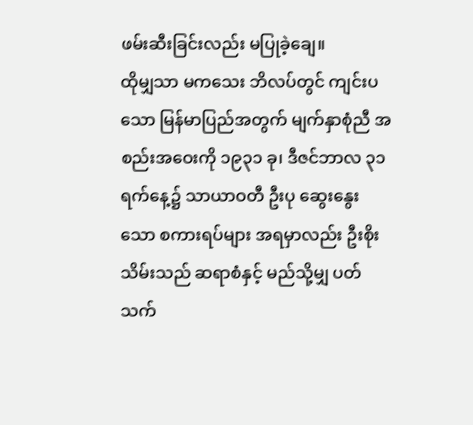ဖမ်းဆီးခြင်းလည်း မပြုခဲ့ချေ။
ထိုမျှသာ မကသေး ဘိလပ်တွင် ကျင်းပသော မြန်မာပြည်အတွက် မျက်နှာစုံညီ အစည်းအဝေးကို ၁၉၃၁ ခု၊ ဒီဇင်ဘာလ ၃၁ ရက်နေ့၌ သာယာဝတီ ဦးပု ဆွေးနွေးသော စကားရပ်များ အရမှာလည်း ဦးစိုးသိမ်းသည် ဆရာစံနှင့် မည်သို့မျှ ပတ်သက်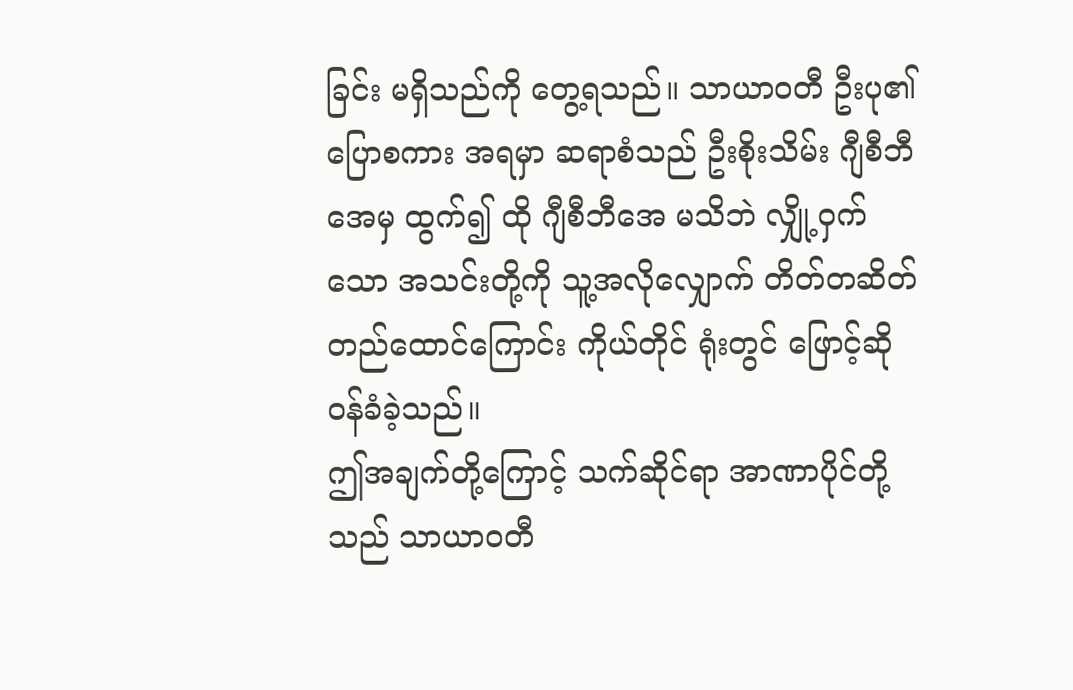ခြင်း မရှိသည်ကို တွေ့ရသည်။ သာယာဝတီ ဦးပု၏ ပြောစကား အရမှာ ဆရာစံသည် ဦးစိုးသိမ်း ဂျီစီဘီအေမှ ထွက်၍ ထို ဂျီစီဘီအေ မသိဘဲ လျှို့ဝှက်သော အသင်းတို့ကို သူ့အလိုလျှောက် တိတ်တဆိတ် တည်ထောင်ကြောင်း ကိုယ်တိုင် ရုံးတွင် ဖြောင့်ဆို ဝန်ခံခဲ့သည်။
ဤအချက်တို့ကြောင့် သက်ဆိုင်ရာ အာဏာပိုင်တို့သည် သာယာဝတီ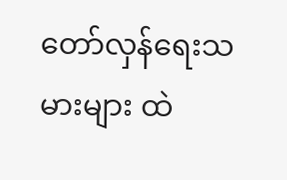တော်လှန်ရေးသမားများ ထဲ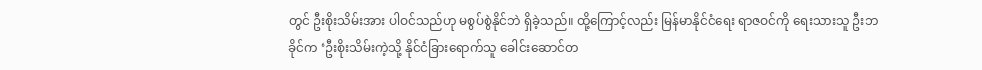တွင် ဦးစိုးသိမ်းအား ပါဝင်သည်ဟု မစွပ်စွဲနိုင်ဘဲ ရှိခဲ့သည်။ ထို့ကြောင့်လည်း မြန်မာနိုင်ငံရေး ရာဇဝင်ကို ရေးသားသူ ဦးဘခိုင်က ‘ဦးစိုးသိမ်းကဲ့သို့ နိုင်ငံခြားရောက်သူ ခေါင်းဆောင်တ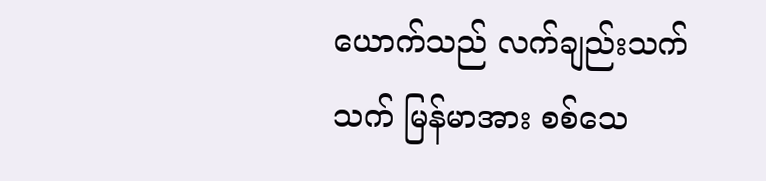ယောက်သည် လက်ချည်းသက်သက် မြန်မာအား စစ်သေ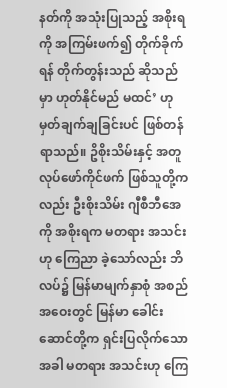နတ်ကို အသုံးပြုသည့် အစိုးရကို အကြမ်းဖက်၍ တိုက်ခိုက်ရန် တိုက်တွန်းသည် ဆိုသည်မှာ ဟုတ်နိုင်မည် မထင်’ ဟု မှတ်ချက်ချခြင်းပင် ဖြစ်တန်ရာသည်။ ဥိစိုးသိမ်းနှင့် အတူ လုပ်ဖော်ကိုင်ဖက် ဖြစ်သူတို့ကလည်း ဦးစိုးသိမ်း ဂျီစီဘီအေကို အစိုးရက မတရား အသင်းဟု ကြေညာ ခဲ့သော်လည်း ဘိလပ်၌ မြန်မာမျက်နှာစုံ အစည်အဝေးတွင် မြန်မာ ခေါင်းဆောင်တို့က ရှင်းပြလိုက်သော အခါ မတရား အသင်းဟု ကြေ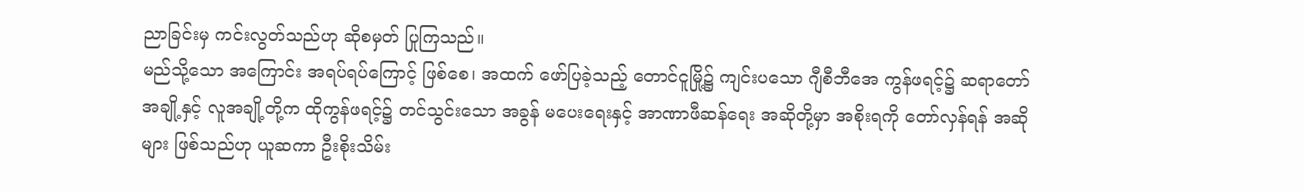ညာခြင်းမှ ကင်းလွတ်သည်ဟု ဆိုစမှတ် ပြုကြသည်။
မည်သို့သော အကြောင်း အရပ်ရပ်ကြောင့် ဖြစ်စေ၊ အထက် ဖော်ပြခဲ့သည့် တောင်ငူမြို့၌ ကျင်းပသော ဂျီစီဘီအေ ကွန်ဖရင့်၌ ဆရာတော် အချို့နှင့် လူအချို့တို့က ထိုကွန်ဖရင့်၌ တင်သွင်းသော အခွန် မပေးရေးနှင့် အာဏာဖီဆန်ရေး အဆိုတို့မှာ အစိုးရကို တော်လှန်ရန် အဆိုများ ဖြစ်သည်ဟု ယူဆကာ ဦးစိုးသိမ်း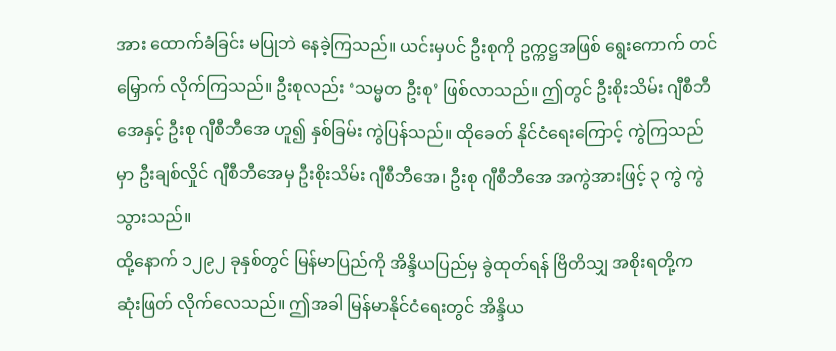အား ထောက်ခံခြင်း မပြုဘဲ နေခဲ့ကြသည်။ ယင်းမှပင် ဦးစုကို ဥက္ကဋ္ဌအဖြစ် ရွေးကောက် တင်မြှောက် လိုက်ကြသည်။ ဦးစုလည်း ‘သမ္မတ ဦးစု’ ဖြစ်လာသည်။ ဤတွင် ဦးစိုးသိမ်း ဂျီစီဘီအေနှင့် ဦးစု ဂျီစီဘီအေ ဟူ၍ နှစ်ခြမ်း ကွဲပြန်သည်။ ထိုခေတ် နိုင်ငံရေးကြောင့် ကွဲကြသည်မှာ ဦးချစ်လှိုင် ဂျီစီဘီအေမှ ဦးစိုးသိမ်း ဂျီစီဘီအေ၊ ဦးစု ဂျီစီဘီအေ အကွဲအားဖြင့် ၃ ကွဲ ကွဲသွားသည်။
ထို့နောက် ၁၂၉၂ ခုနှစ်တွင် မြန်မာပြည်ကို အိန္ဒိယပြည်မှ ခွဲထုတ်ရန် ဗြိတိသျှ အစိုးရတို့က ဆုံးဖြတ် လိုက်လေသည်။ ဤအခါ မြန်မာနိုင်ငံရေးတွင် အိန္ဒိယ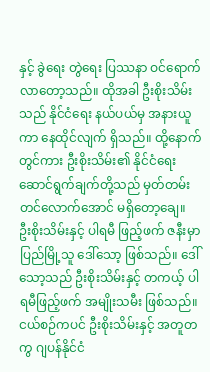နှင့် ခွဲရေး တွဲရေး ပြဿနာ ဝင်ရောက် လာတော့သည်။ ထိုအခါ ဦးစိုးသိမ်းသည် နိုင်ငံရေး နယ်ပယ်မှ အနားယူကာ နေထိုင်လျက် ရှိသည်။ ထို့နောက်တွင်ကား ဦးစိုးသိမ်း၏ နိုင်ငံရေး ဆောင်ရွက်ချက်တို့သည် မှတ်တမ်း တင်လောက်အောင် မရှိတော့ချေ။
ဦးစိုးသိမ်းနှင့် ပါရမီ ဖြည့်ဖက် ဇနီးမှာ ပြည်မြို့သူ ဒေါ်သော့ ဖြစ်သည်။ ဒေါ်သော့သည် ဦးစိုးသိမ်းနှင့် တကယ့် ပါရမီဖြည့်ဖက် အမျိုးသမီး ဖြစ်သည်။ ငယ်စဉ်ကပင် ဦးစိုးသိမ်းနှင့် အတူတကွ ဂျပန်နိုင်ငံ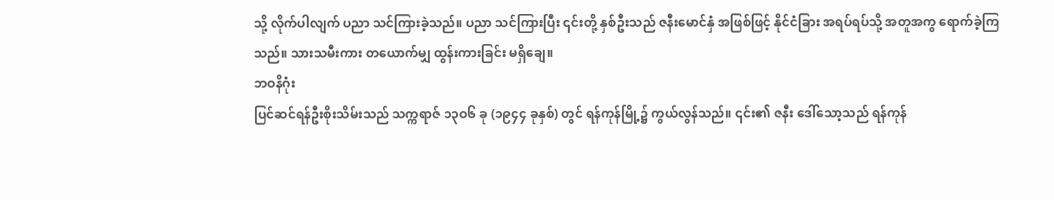သို့ လိုက်ပါလျက် ပညာ သင်ကြားခဲ့သည်။ ပညာ သင်ကြားပြီး ၎င်းတို့ နှစ်ဦးသည် ဇနီးမောင်နှံ အဖြစ်ဖြင့် နိုင်ငံခြား အရပ်ရပ်သို့ အတူအကွ ရောက်ခဲ့ကြသည်။ သားသမီးကား တယောက်မျှ ထွန်းကားခြင်း မရှိချေ။
ဘဝနိဂုံး
ပြင်ဆင်ရန်ဦးစိုးသိမ်းသည် သက္ကရာဇ် ၁၃ဝ၆ ခု (၁၉၄၄ ခုနှစ်) တွင် ရန်ကုန်မြို့၌ ကွယ်လွန်သည်။ ၎င်း၏ ဇနီး ဒေါ်သော့သည် ရန်ကုန်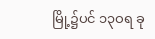မြို့၌ပင် ၁၃ဝရ ခု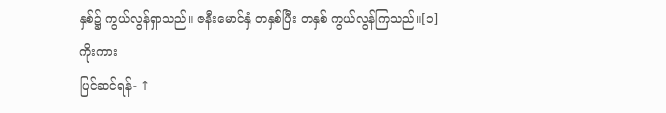နှစ်၌ ကွယ်လွန်ရှာသည်။ ဇနီးမောင်နှံ တနှစ်ပြီး တနှစ် ကွယ်လွန်ကြသည်။[၁]
ကိုးကား
ပြင်ဆင်ရန်- ↑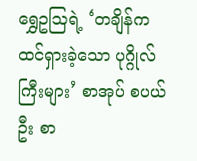ရွှေဥဩရဲ့ ‘တချိန်က ထင်ရှားခဲ့သော ပုဂ္ဂိုလ်ကြီးများ’ စာအုပ် စပယ်ဦး စာ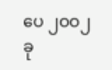ပေ ၂ဝဝ၂ ခု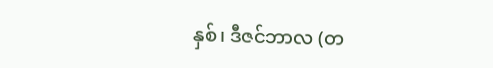နှစ်၊ ဒီဇင်ဘာလ (တ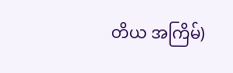တိယ အကြိမ်)